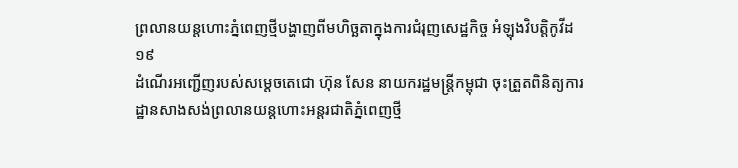ព្រលានយន្តហោះភ្នំពេញថ្មីបង្ហាញពីមហិច្ឆតាក្នុងការជំរុញសេដ្ឋកិច្ច អំឡុងវិបត្តិកូវីដ១៩
ដំណើរអញ្ជើញរបស់សម្តេចតេជោ ហ៊ុន សែន នាយករដ្ឋមន្ត្រីកម្ពុជា ចុះត្រួតពិនិត្យការដ្ឋានសាងសង់ព្រលានយន្តហោះអន្តរជាតិភ្នំពេញថ្មី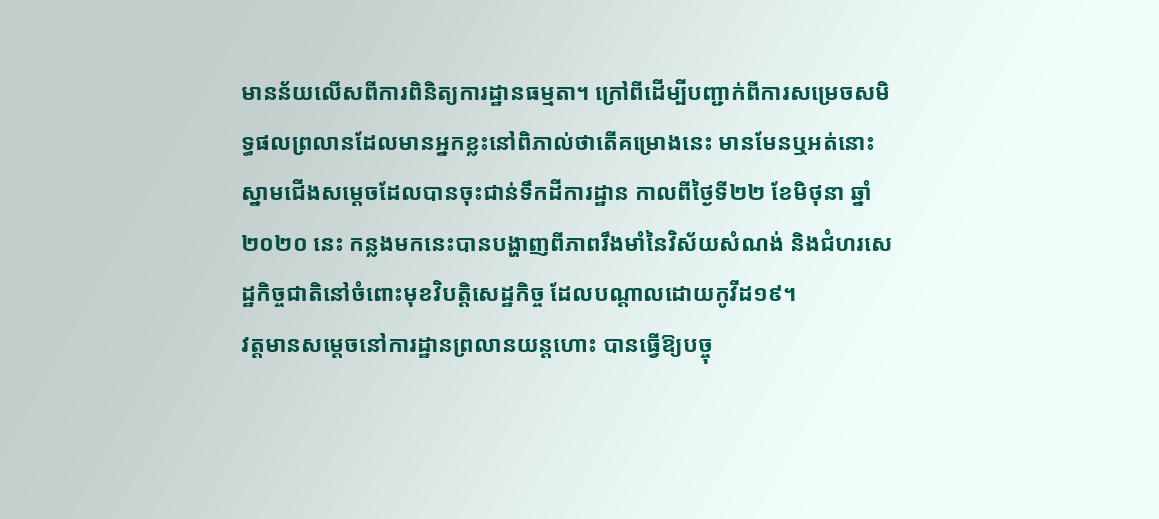មានន័យលើសពីការពិនិត្យការដ្ឋានធម្មតា។ ក្រៅពីដើម្បីបញ្ជាក់ពីការសម្រេចសមិទ្ធផលព្រលានដែលមានអ្នកខ្លះនៅពិភាល់ថាតើគម្រោងនេះ មានមែនឬអត់នោះ ស្នាមជើងសម្តេចដែលបានចុះជាន់ទឹកដីការដ្ឋាន កាលពីថ្ងៃទី២២ ខែមិថុនា ឆ្នាំ២០២០ នេះ កន្លងមកនេះបានបង្ហាញពីភាពរឹងមាំនៃវិស័យសំណង់ និងជំហរសេដ្ឋកិច្ចជាតិនៅចំពោះមុខវិបត្តិសេដ្ឋកិច្ច ដែលបណ្តាលដោយកូវីដ១៩។
វត្តមានសម្តេចនៅការដ្ឋានព្រលានយន្តហោះ បានធ្វើឱ្យបច្ចុ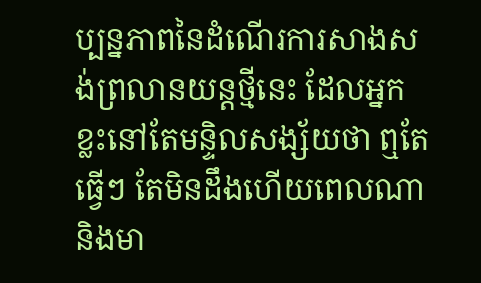ប្បន្នភាពនៃដំណើរការសាងសង់ព្រលានយន្តថ្មីនេះ ដែលអ្នកខ្លះនៅតែមន្ទិលសង្ស័យថា ឮតែធ្វើៗ តែមិនដឹងហើយពេលណា និងមា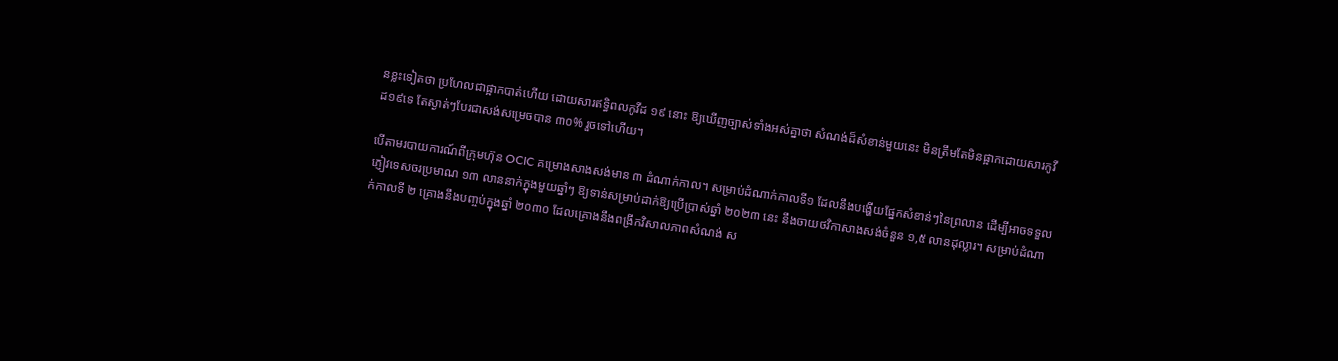នខ្លះទៀតថា ប្រហែលជាផ្អាកបាត់ហើយ ដោយសារឥទ្ធិពលកូវីដ ១៩ នោះ ឱ្យឃើញច្បាស់ទាំងអស់គ្នាថា សំណង់ដ៏សំខាន់មួយនេះ មិនត្រឹមតែមិនផ្អាកដោយសារកូវីដ១៩ទេ តែស្ងាត់ៗបែរជាសង់សម្រេចបាន ៣០% រួចទៅហើយ។

បើតាមរបាយការណ៍ពីក្រុមហ៊ុន OCIC គម្រោងសាងសង់មាន ៣ ដំណាក់កាល។ សម្រាប់ដំណាក់កាលទី១ ដែលនឹងបង្ហើយផ្នែកសំខាន់ៗនៃព្រលាន ដើម្បីអាចទទួលភ្ញៀវទេសចរប្រមាណ ១៣ លាននាក់ក្នុងមួយឆ្នាំៗ ឱ្យទាន់សម្រាប់ដាក់ឱ្យប្រើប្រាស់ឆ្នាំ ២០២៣ នេះ នឹងចាយថវិកាសាងសង់ចំនួន ១,៥ លានដុល្លារ។ សម្រាប់ដំណាក់កាលទី ២ គ្រោងនឹងបញ្ចប់ក្នុងឆ្នាំ ២០៣០ ដែលគ្រោងនឹងពង្រីកវិសាលភាពសំណង់ ស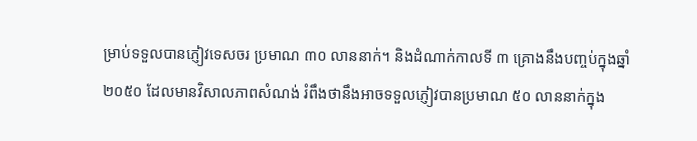ម្រាប់ទទួលបានភ្ញៀវទេសចរ ប្រមាណ ៣០ លាននាក់។ និងដំណាក់កាលទី ៣ គ្រោងនឹងបញ្ចប់ក្នុងឆ្នាំ២០៥០ ដែលមានវិសាលភាពសំណង់ រំពឹងថានឹងអាចទទួលភ្ញៀវបានប្រមាណ ៥០ លាននាក់ក្នុង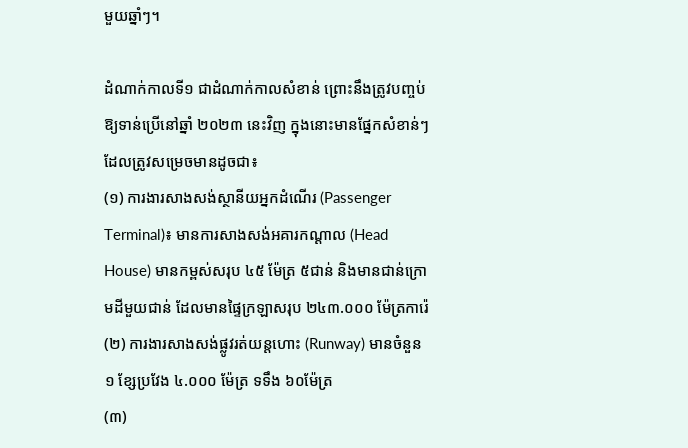មួយឆ្នាំៗ។

ដំណាក់កាលទី១ ជាដំណាក់កាលសំខាន់ ព្រោះនឹងត្រូវបញ្ចប់ឱ្យទាន់ប្រើនៅឆ្នាំ ២០២៣ នេះវិញ ក្នុងនោះមានផ្នែកសំខាន់ៗដែលត្រូវសម្រេចមានដូចជា៖
(១) ការងារសាងសង់ស្ថានីយអ្នកដំណើរ (Passenger Terminal)៖ មានការសាងសង់អគារកណ្ដាល (Head House) មានកម្ពស់សរុប ៤៥ ម៉ែត្រ ៥ជាន់ និងមានជាន់ក្រោមដីមួយជាន់ ដែលមានផ្ទៃក្រឡាសរុប ២៤៣.០០០ ម៉ែត្រការ៉េ
(២) ការងារសាងសង់ផ្លូវរត់យន្តហោះ (Runway) មានចំនួន ១ ខ្សែប្រវែង ៤.០០០ ម៉ែត្រ ទទឹង ៦០ម៉ែត្រ
(៣)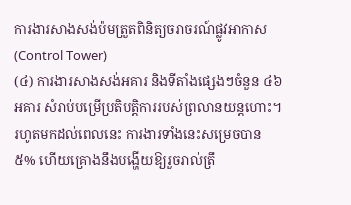ការងារសាងសង់ប៉មត្រួតពិនិត្យចរាចរណ៍ផ្លូវអាកាស (Control Tower)
(៤) ការងារសាងសង់អគារ និងទីតាំងផ្សេងៗចំនួន ៤៦អគារ សំរាប់បម្រើប្រតិបត្តិការរបស់ព្រលានយន្តហោះ។
រហូតមកដល់ពេលនេះ ការងារទាំងនេះសម្រេចបាន ៥% ហើយគ្រោងនឹងបង្ហើយឱ្យរួចរាល់ត្រឹ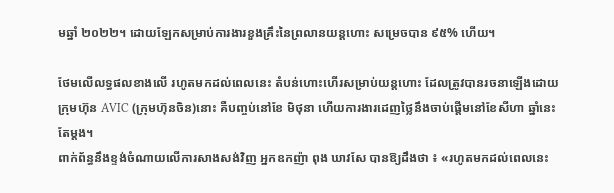មឆ្នាំ ២០២២។ ដោយឡែកសម្រាប់ការងារខួងគ្រឹះនៃព្រលានយន្តហោះ សម្រេចបាន ៩៥% ហើយ។

ថែមលើលទ្ធផលខាងលើ រហូតមកដល់ពេលនេះ តំបន់ហោះហើរសម្រាប់យន្តហោះ ដែលត្រូវបានរចនាឡើងដោយក្រុមហ៊ុន AVIC (ក្រុមហ៊ុនចិន)នោះ គឺបញ្ចប់នៅខែ មិថុនា ហើយការងារដេញថ្លៃនឹងចាប់ផ្តើមនៅខែសីហា ឆ្នាំនេះតែម្តង។
ពាក់ព័ន្ធនឹងខ្ទង់ចំណាយលើការសាងសង់វិញ អ្នកឧកញ៉ា ពុង ឃាវសែ បានឱ្យដឹងថា ៖ «រហូតមកដល់ពេលនេះ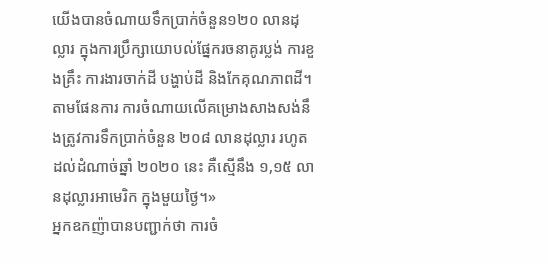យើងបានចំណាយទឹកប្រាក់ចំនួន១២០ លានដុល្លារ ក្នុងការប្រឹក្សាយោបល់ផ្នែករចនាគូរប្លង់ ការខួងគ្រឹះ ការងារចាក់ដី បង្ហាប់ដី និងកែគុណភាពដី។ តាមផែនការ ការចំណាយលើគម្រោងសាងសង់នឹងត្រូវការទឹកប្រាក់ចំនួន ២០៨ លានដុល្លារ រហូតដល់ដំណាច់ឆ្នាំ ២០២០ នេះ គឺស្មើនឹង ១,១៥ លានដុល្លារអាមេរិក ក្នុងមួយថ្ងៃ។»
អ្នកឧកញ៉ាបានបញ្ជាក់ថា ការចំ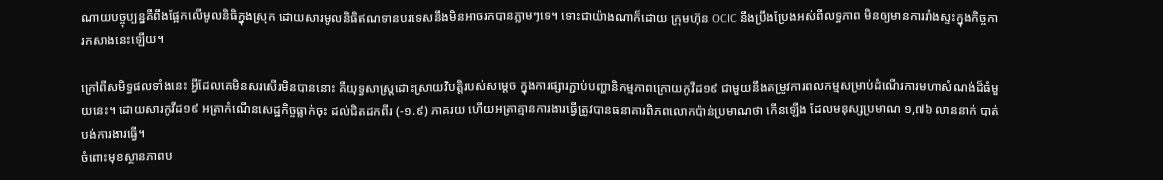ណាយបច្ចុប្បន្នគឺពឹងផ្អែកលើមូលនិធិក្នុងស្រុក ដោយសារមូលនិធិឥណទានបរទេសនឹងមិនអាចរកបានភ្លាមៗទេ។ ទោះជាយ៉ាងណាក៏ដោយ ក្រុមហ៊ុន OCIC នឹងប្រឹងប្រែងអស់ពីលទ្ធភាព មិនឲ្យមានការរាំងស្ទះក្នុងកិច្ចការកសាងនេះឡើយ។

ក្រៅពីសមិទ្ធផលទាំងនេះ អ្វីដែលគេមិនសរសើរមិនបាននោះ គឺយុទ្ធសាស្ត្រដោះស្រាយវិបត្តិរបស់សម្តេច ក្នុងការផ្សារភ្ជាប់បញ្ហានិកម្មភាពក្រោយកូវីដ១៩ ជាមួយនឹងតម្រូវការពលកម្មសម្រាប់ដំណើរការមហាសំណង់ដ៏ធំមួយនេះ។ ដោយសារកូវីដ១៩ អត្រាកំណើនសេដ្ឋកិច្ចធ្លាក់ចុះ ដល់ជិតដកពីរ (-១.៩) ភាគរយ ហើយអត្រាគ្មានការងារធ្វើត្រូវបានធនាគារពិភពលោកប៉ាន់ប្រមាណថា កើនឡើង ដែលមនុស្សប្រមាណ ១,៧៦ លាននាក់ បាត់បង់ការងារធ្វើ។
ចំពោះមុខស្ថានភាពប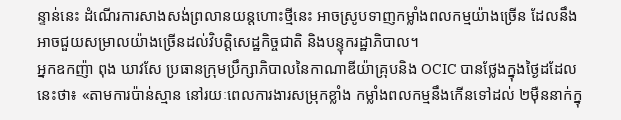ន្ទាន់នេះ ដំណើរការសាងសង់ព្រលានយន្តហោះថ្មីនេះ អាចស្រូបទាញកម្លាំងពលកម្មយ៉ាងច្រើន ដែលនឹងអាចជួយសម្រាលយ៉ាងច្រើនដល់វិបត្តិសេដ្ឋកិច្ចជាតិ និងបន្ទុករដ្ឋាភិបាល។
អ្នកឧកញ៉ា ពុង ឃាវសែ ប្រធានក្រុមប្រឹក្សាភិបាលនៃកាណាឌីយ៉ាគ្រុបនិង OCIC បានថ្លែងក្នុងថ្ងៃដដែលនេះថា៖ «តាមការប៉ាន់ស្មាន នៅរយៈពេលការងារសម្រុកខ្លាំង កម្លាំងពលកម្មនឹងកើនទៅដល់ ២ម៉ឺននាក់ក្នុ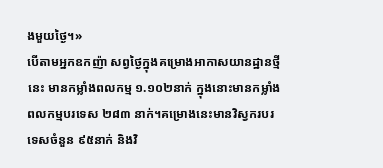ងមួយថ្ងៃ។»
បើតាមអ្នកឧកញ៉ា សព្វថ្ងៃក្នុងគម្រោងអាកាសយានដ្ឋានថ្មីនេះ មានកម្លាំងពលកម្ម ១.១០២នាក់ ក្នុងនោះមានកម្លាំងពលកម្មបរទេស ២៨៣ នាក់។គម្រោងនេះមានវិស្វករបរទេសចំនួន ៩៥នាក់ និងវិ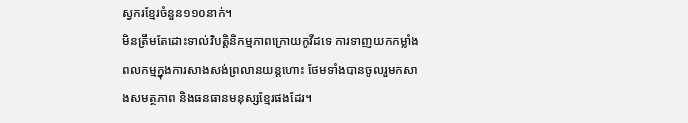ស្វករខ្មែរចំនួន១១០នាក់។
មិនត្រឹមតែដោះទាល់វិបត្តិនិកម្មភាពក្រោយកូវីដទេ ការទាញយកកម្លាំងពលកម្មក្នុងការសាងសង់ព្រលានយន្តហោះ ថែមទាំងបានចូលរួមកសាងសមត្ថភាព និងធនធានមនុស្សខ្មែរផងដែរ។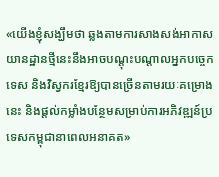«យើងខ្ញុំសង្ឃឹមថា ឆ្លងតាមការសាងសង់អាកាសយានដ្ឋានថ្មីនេះនឹងអាចបណ្តុះបណ្តាលអ្នកបច្ចេកទេស និងវិស្វករខ្មែរឱ្យបានច្រើនតាមរយៈគម្រោងនេះ និងផ្តល់កម្លាំងបន្ថែមសម្រាប់ការអភិវឌ្ឍន៍ប្រទេសកម្ពុជានាពេលអនាគត»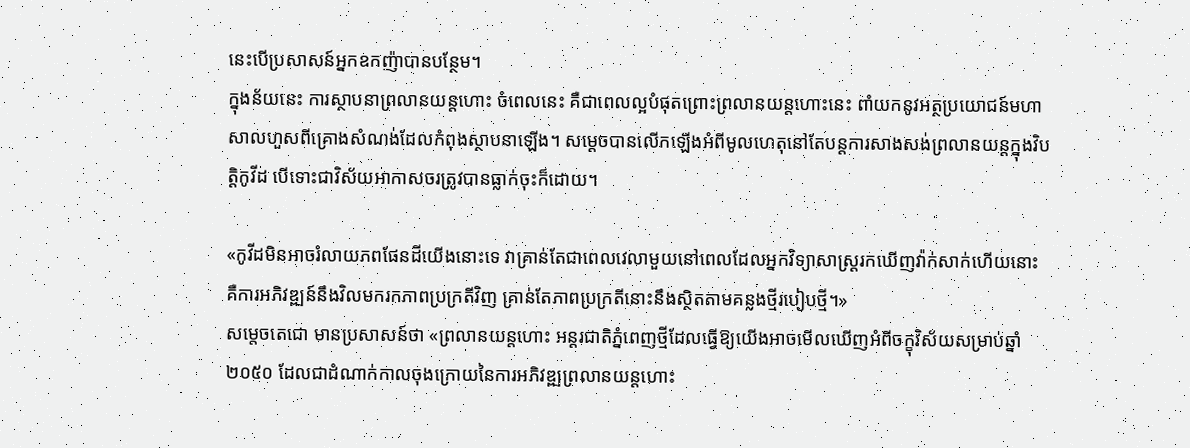នេះបើប្រសាសន៍អ្នកឧកញ៉ាបានបន្ថែម។
ក្នុងន័យនេះ ការស្ថាបនាព្រលានយន្តហោះ ចំពេលនេះ គឺជាពេលល្អបំផុតព្រោះព្រលានយន្តហោះនេះ ពាំយកនូវអត្ថប្រយោជន៍មហាសាលហួសពីគ្រោងសំណង់ដែលកំពុងស្ថាបនាឡើង។ សម្ដេចបានលើកឡើងអំពីមូលហេតុនៅតែបន្តការសាងសង់ព្រលានយន្តក្នុងវិបត្តិកូវីដ បើទោះជាវិស័យអាកាសចរត្រូវបានធ្លាក់ចុះក៏ដោយ។

«កូវីដមិនអាចរំលាយភពផែនដីយើងនោះទេ វាគ្រាន់តែជាពេលវេលាមួយនៅពេលដែលអ្នកវិទ្យាសាស្ត្ររកឃើញវ៉ាក់សាក់ហើយនោះ គឺការអភិវឌ្ឍន៍នឹងវិលមករកភាពប្រក្រតីវិញ គ្រាន់តែភាពប្រក្រតីនោះនឹងស្ថិតតាមគន្លងថ្មីរបៀបថ្មី។»
សម្ដេចតេជោ មានប្រសាសន៍ថា «ព្រលានយន្ដហោះ អន្ដរជាតិភ្នំពេញថ្មីដែលធ្វើឱ្យយើងអាចមើលឃើញអំពីចក្ខុវិស័យសម្រាប់ឆ្នាំ ២០៥០ ដែលជាដំណាក់កាលចុងក្រោយនៃការអភិវឌ្ឍព្រលានយន្ដហោះ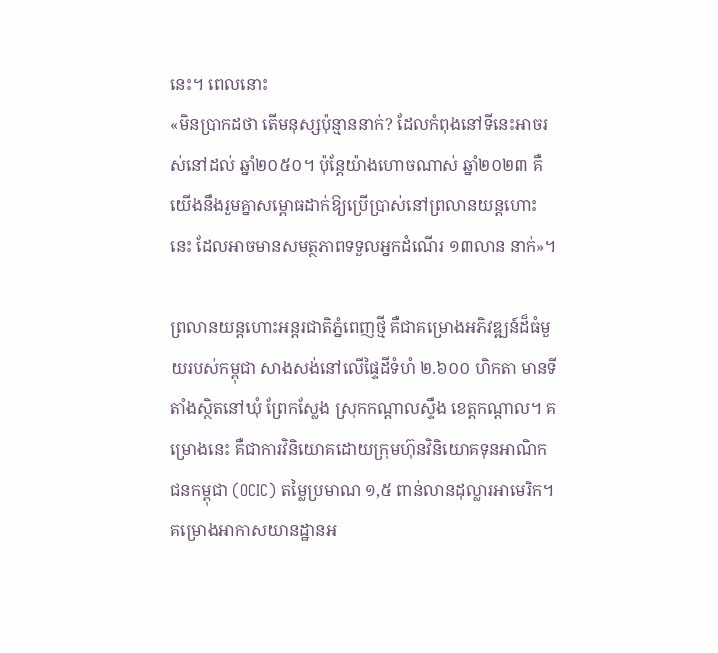នេះ។ ពេលនោះ
«មិនប្រាកដថា តើមនុស្សប៉ុន្មាននាក់? ដែលកំពុងនៅទីនេះអាចរស់នៅដល់ ឆ្នាំ២០៥០។ ប៉ុន្ដែយ៉ាងហោចណាស់ ឆ្នាំ២០២៣ គឺយើងនឹងរួមគ្នាសម្ពោធដាក់ឱ្យប្រើប្រាស់នៅព្រលានយន្ដហោះនេះ ដែលអាចមានសមត្ថភាពទទួលអ្នកដំណើរ ១៣លាន នាក់»។

ព្រលានយន្តហោះអន្តរជាតិភ្នំពេញថ្មី គឺជាគម្រោងអភិវឌ្ឍន៍ដ៏ធំមួយរបស់កម្ពុជា សាងសង់នៅលើផ្ទៃដីទំហំ ២.៦០០ ហិកតា មានទីតាំងស្ថិតនៅឃុំ ព្រែកស្លែង ស្រុកកណ្តាលស្ទឹង ខេត្តកណ្តាល។ គម្រោងនេះ គឺជាការវិនិយោគដោយក្រុមហ៊ុនវិនិយោគទុនអាណិកជនកម្ពុជា (OCIC) តម្លៃប្រមាណ ១,៥ ពាន់លានដុល្លារអាមេរិក។ គម្រោងអាកាសយានដ្ឋានអ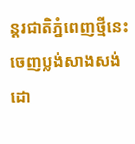ន្តរជាតិភ្នំពេញថ្មីនេះ ចេញប្លង់សាងសង់ដោ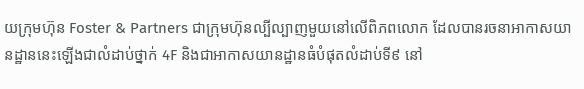យក្រុមហ៊ុន Foster & Partners ជាក្រុមហ៊ុនល្បីល្បាញមួយនៅលើពិភពលោក ដែលបានរចនាអាកាសយានដ្ឋាននេះឡើងជាលំដាប់ថ្នាក់ 4F និងជាអាកាសយានដ្ឋានធំបំផុតលំដាប់ទី៩ នៅ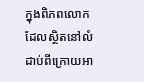ក្នុងពិភពលោក ដែលស្ថិតនៅលំដាប់ពីក្រោយអា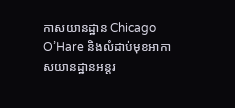កាសយានដ្ឋាន Chicago O’Hare និងលំដាប់មុខអាកាសយានដ្ឋានអន្តរ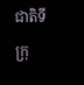ជាតិទីក្រុ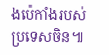ងប៉េកាំងរបស់ប្រទេសចិន៕